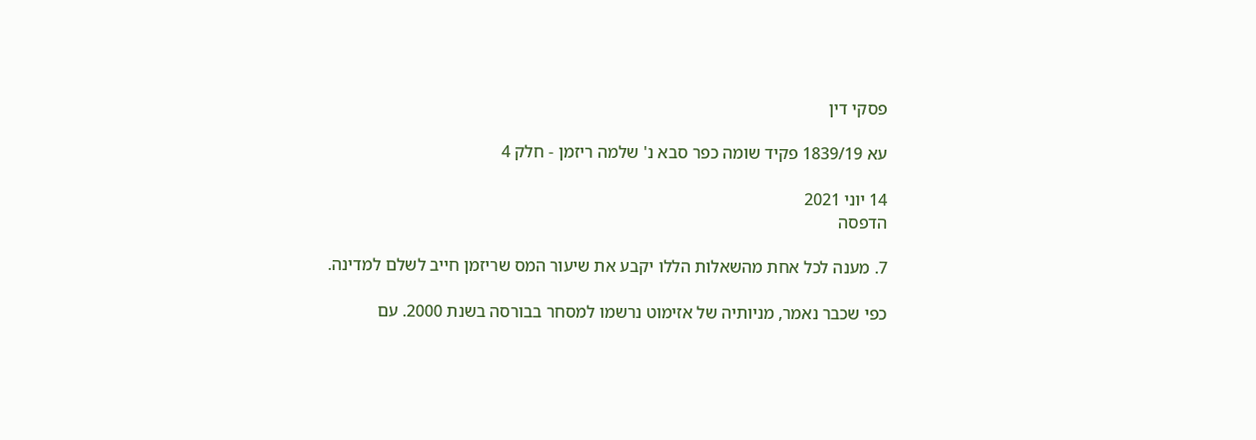פסקי דין

עא 1839/19 פקיד שומה כפר סבא נ' שלמה ריזמן - חלק 4

14 יוני 2021
הדפסה

7. מענה לכל אחת מהשאלות הללו יקבע את שיעור המס שריזמן חייב לשלם למדינה.

כפי שכבר נאמר, מניותיה של אזימוט נרשמו למסחר בבורסה בשנת 2000. עם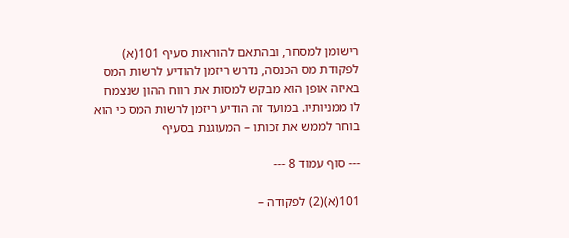רישומן למסחר, ובהתאם להוראות סעיף 101(א) לפקודת מס הכנסה, נדרש ריזמן להודיע לרשות המס באיזה אופן הוא מבקש למסות את רווח ההון שנצמח לו ממניותיו. במועד זה הודיע ריזמן לרשות המס כי הוא בוחר לממש את זכותו – המעוגנת בסעיף

--- סוף עמוד 8 ---

101(א)(2) לפקודה –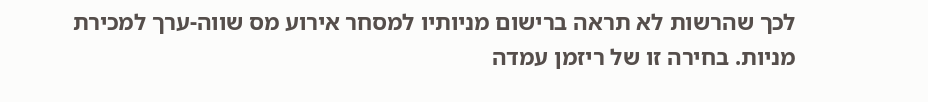לכך שהרשות לא תראה ברישום מניותיו למסחר אירוע מס שווה-ערך למכירת מניות. בחירה זו של ריזמן עמדה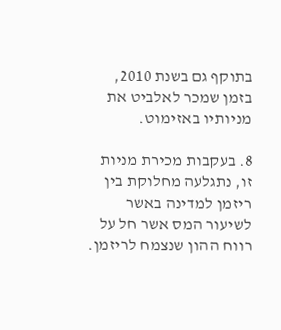בתוקף גם בשנת 2010, בזמן שמכר לאלביט את מניותיו באזימוט.

8. בעקבות מכירת מניות זו, נתגלעה מחלוקת בין ריזמן למדינה באשר לשיעור המס אשר חל על רווח ההון שנצמח לריזמן.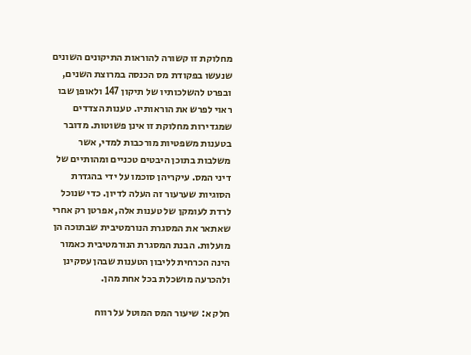מחלוקת זו קשורה להוראות התיקונים השונים שנעשו בפקודת מס הכנסה במרוצת השנים, ובפרט להשלכותיו של תיקון 147 ולאופן שבו ראוי לפרש את הוראותיו. טענות הצדדים שמגדירות מחלוקת זו אינן פשוטות. מדובר בטענות משפטיות מורכבות למדי, אשר משלבות בתוכן היבטים טכניים ומהותיים של דיני המס. עיקריהן סוכמו על ידי בהגדרת הסוגיות שערעור זה העלה לדיון. כדי שנוכל לרדת לעומקן של טענות אלה, אפרטן רק אחרי שאתאר את המסגרת הנורמטיבית שבתוכה הן מועלות. הבנת המסגרת הנורמטיבית כאמור הינה הכרחית לליבון הטענות שבהן עסקינן ולהכרעה מושכלת בכל אחת מהן.

חלק א: שיעור המס המוטל על רווח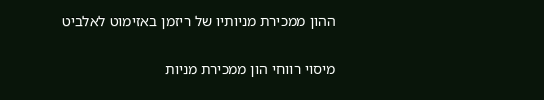ההון ממכירת מניותיו של ריזמן באזימוט לאלביט

מיסוי רווחי הון ממכירת מניות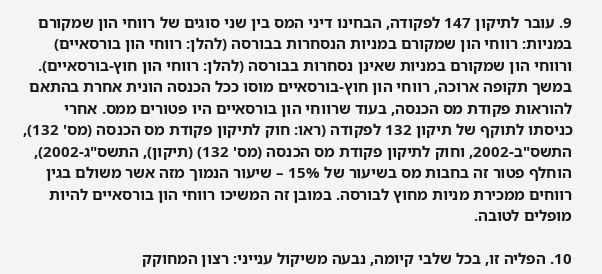9. עובר לתיקון 147 לפקודה, הבחינו דיני המס בין שני סוגים של רווחי הון שמקורם במניות: רווחי הון שמקורם במניות הנסחרות בבורסה (להלן: רווחי הון בורסאיים) ורווחי הון שמקורם במניות שאינן נסחרות בבורסה (להלן: רווחי הון חוץ-בורסאיים). במשך תקופה ארוכה, רווחי הון חוץ-בורסאיים מוסו ככל הכנסה הונית אחרת בהתאם להוראות פקודת מס הכנסה, בעוד שרווחי הון בורסאיים היו פטורים ממס. אחרי כניסתו לתוקף של תיקון 132 לפקודה (ראו: חוק לתיקון פקודת מס הכנסה (מס' 132), התשס"ב-2002, וחוק לתיקון פקודת מס הכנסה (מס' 132) (תיקון), התשס"ג-2002), הוחלף פטור זה בחבות מס בשיעור של 15% – שיעור הנמוך מזה אשר משולם בגין רווחים ממכירת מניות מחוץ לבורסה. במובן זה המשיכו רווחי הון בורסאיים להיות מופלים לטובה.

10. הפליה זו, בכל שלבי קיומה, נבעה משיקול ענייני: רצון המחוקק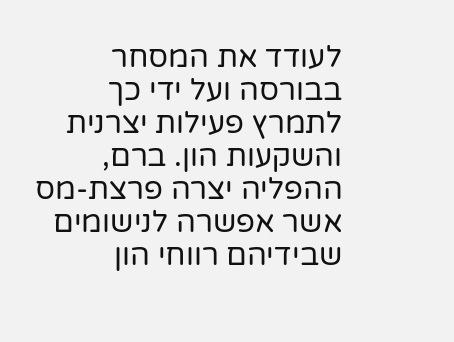לעודד את המסחר בבורסה ועל ידי כך לתמרץ פעילות יצרנית והשקעות הון. ברם, ההפליה יצרה פרצת-מס אשר אפשרה לנישומים שבידיהם רווחי הון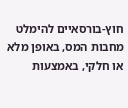חוץ-בורסאיים להימלט מחבות המס, באופן מלא או חלקי, באמצעות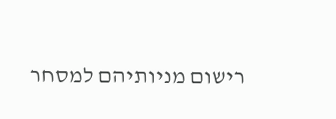רישום מניותיהם למסחר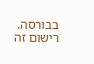בבורסה. רישום זה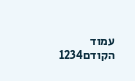עמוד הקודם1234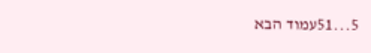5...51עמוד הבא